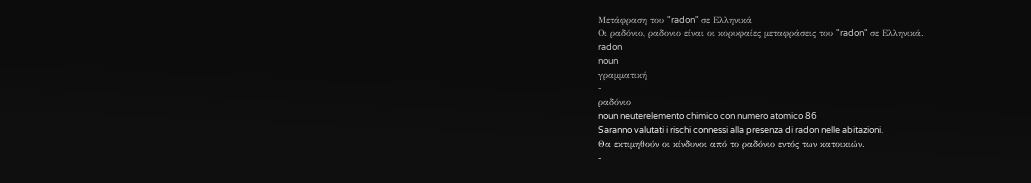Μετάφραση του "radon" σε Ελληνικά
Οι ραδόνιο, ραδονιο είναι οι κορυφαίες μεταφράσεις του "radon" σε Ελληνικά.
radon
noun
γραμματική
-
ραδόνιο
noun neuterelemento chimico con numero atomico 86
Saranno valutati i rischi connessi alla presenza di radon nelle abitazioni.
Θα εκτιμηθούν οι κίνδυνοι από το ραδόνιο εντός των κατοικιών.
-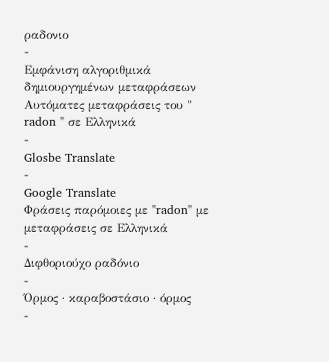ραδονιο
-
Εμφάνιση αλγοριθμικά δημιουργημένων μεταφράσεων
Αυτόματες μεταφράσεις του " radon " σε Ελληνικά
-
Glosbe Translate
-
Google Translate
Φράσεις παρόμοιες με "radon" με μεταφράσεις σε Ελληνικά
-
Διφθοριούχο ραδόνιο
-
Όρμος · καραβοστάσιο · όρμος
-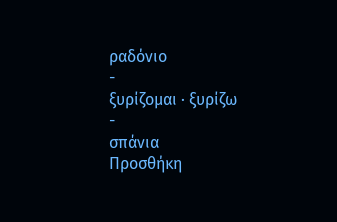ραδόνιο
-
ξυρίζομαι · ξυρίζω
-
σπάνια
Προσθήκη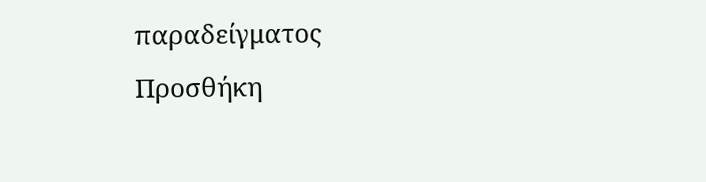παραδείγματος
Προσθήκη